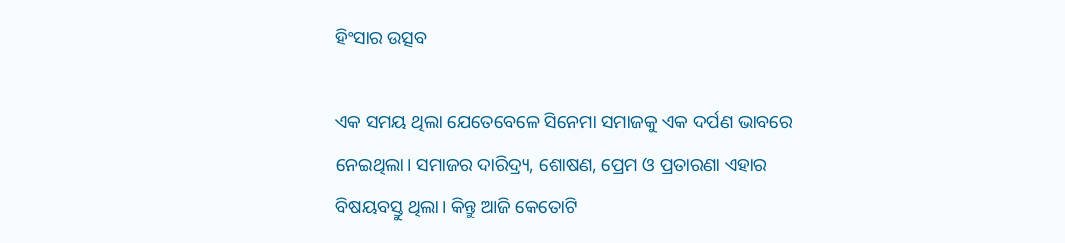ହିଂସାର ଉତ୍ସବ

ଏକ ସମୟ ଥିଲା ଯେତେବେଳେ ସିନେମା ସମାଜକୁ ଏକ ଦର୍ପଣ ଭାବରେ ନେଇଥିଲା। ସମାଜର ଦାରିଦ୍ର୍ୟ, ଶୋଷଣ, ପ୍ରେମ ଓ ପ୍ରତାରଣା ଏହାର ବିଷୟବସ୍ତୁ ଥିଲା। କିନ୍ତୁ ଆଜି କେତୋଟି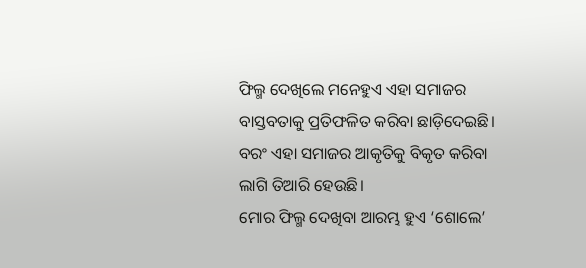ଫିଲ୍ମ ଦେଖିଲେ ମନେହୁଏ ଏହା ସମାଜର ବାସ୍ତବତାକୁ ପ୍ରତିଫଳିତ କରିବା ଛାଡ଼ିଦେଇଛି। ବରଂ ଏହା ସମାଜର ଆକୃତିକୁ ବିକୃତ କରିବା ଲାଗି ତିଆରି ହେଉଛି।
ମୋର ଫିଲ୍ମ ଦେଖିବା ଆରମ୍ଭ ହୁଏ ‘ଶୋଲେ’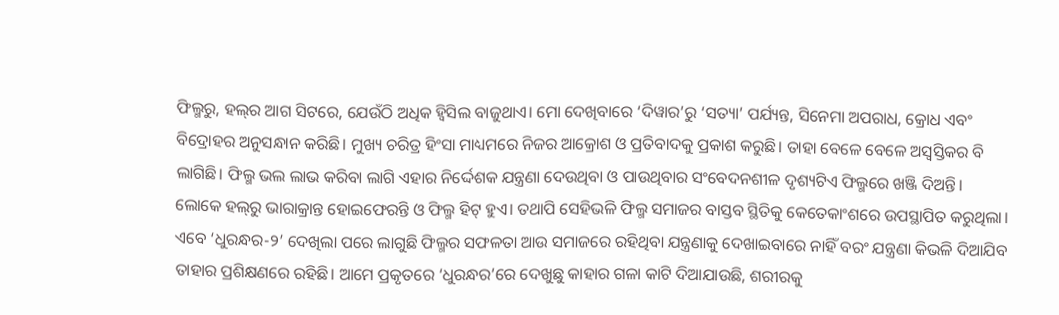ଫିଲ୍ମରୁ, ହଲ୍‌ର ଆଗ ସିଟରେ, ଯେଉଁଠି ଅଧିକ ହ୍ବିସିଲ ବାଜୁଥାଏ। ମୋ ଦେଖିବାରେ ‘ଦିୱାର’ରୁ ‘ସତ୍ୟା’ ପର୍ଯ୍ୟନ୍ତ, ସିନେମା ଅପରାଧ, କ୍ରୋଧ ଏବଂ ବିଦ୍ରୋହର ଅନୁସନ୍ଧାନ କରିଛି। ମୁଖ୍ୟ ଚରିତ୍ର ହିଂସା ମାଧ୍ୟମରେ ନିଜର ଆକ୍ରୋଶ ଓ ପ୍ରତିବାଦକୁ ପ୍ରକାଶ କରୁଛି। ତାହା ବେଳେ ବେଳେ ଅସ୍ବସ୍ତିକର ବି ଲାଗିଛି। ଫିଲ୍ମ ଭଲ ଲାଭ କରିବା ଲାଗି ଏହାର ନିର୍ଦ୍ଦେଶକ ଯନ୍ତ୍ରଣା ଦେଉଥିବା ଓ ପାଉଥିବାର ସଂବେଦନଶୀଳ ଦୃଶ୍ୟଟିଏ ଫିଲ୍ମରେ ଖଞ୍ଜି ଦିଅନ୍ତି। ଲୋକେ ହଲ୍‌ରୁ ଭାରାକ୍ରାନ୍ତ ହୋଇଫେରନ୍ତି ଓ ଫିଲ୍ମ ହିଟ୍‌ ହୁଏ। ତଥାପି ସେହିଭଳି ଫିଲ୍ମ ସମାଜର ବାସ୍ତବ ସ୍ଥିତିକୁ କେତେକାଂଶରେ ଉପସ୍ଥାପିତ କରୁଥିଲା। ଏବେ ‘ଧୁରନ୍ଧର-୨’ ଦେଖିଲା ପରେ ଲାଗୁଛି ଫିଲ୍ମର ସଫଳତା ଆଉ ସମାଜରେ ରହିଥିବା ଯନ୍ତ୍ରଣାକୁ ଦେଖାଇବାରେ ନାହିଁ ବରଂ ଯନ୍ତ୍ରଣା କିଭଳି ଦିଆଯିବ ତାହାର ପ୍ରଶିକ୍ଷଣରେ ରହିଛି। ଆମେ ପ୍ରକୃତରେ ‘ଧୁରନ୍ଧର’ରେ ଦେଖୁଛୁ କାହାର ଗଳା କାଟି ଦିଆଯାଉଛି, ଶରୀରକୁ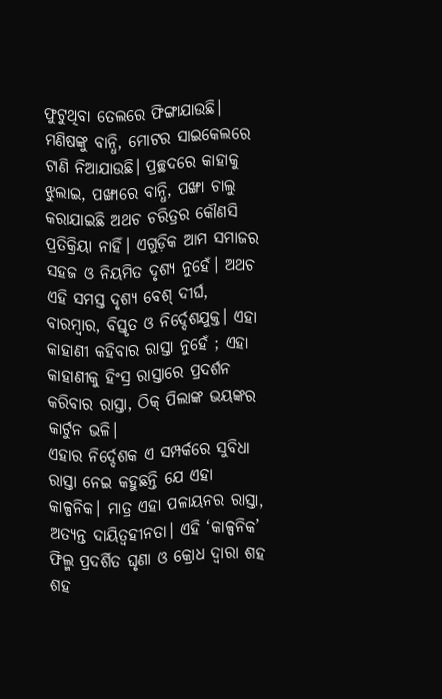ଫୁଟୁଥିବା ତେଲରେ ଫିଙ୍ଗାଯାଉଛି। ମଣିଷଙ୍କୁ ବାନ୍ଧି, ମୋଟର ସାଇକେଲରେ ଟାଣି ନିଆଯାଉଛି। ପ୍ରଚ୍ଛଦରେ କାହାକୁ ଝୁଲାଇ, ପଙ୍ଖାରେ ବାନ୍ଧି, ପଙ୍ଖା ଚାଲୁ କରାଯାଇଛି ଅଥଚ ଚରିତ୍ରର କୌଣସି ପ୍ରତିକ୍ରିୟା ନାହିଁ। ଏଗୁଡ଼ିକ ଆମ ସମାଜର ସହଜ ଓ ନିୟମିତ ଦୃଶ୍ୟ ନୁହେଁ। ଅଥଚ ଏହି ସମସ୍ତ ଦୃଶ୍ୟ ବେଶ୍‌ ଦୀର୍ଘ, ବାରମ୍ବାର, ବିସ୍ତୃତ ଓ ନିର୍ଦ୍ଦେଶଯୁକ୍ତ। ଏହା କାହାଣୀ କହିବାର ରାସ୍ତା ନୁହେଁ ; ଏହା କାହାଣୀକୁ ହିଂସ୍ର ରାସ୍ତାରେ ପ୍ରଦର୍ଶନ କରିବାର ରାସ୍ତା, ଠିକ୍‌ ପିଲାଙ୍କ ଭୟଙ୍କର କାର୍ଟୁନ ଭଳି।
ଏହାର ନିର୍ଦ୍ଦେଶକ ଏ ସମ୍ପର୍କରେ ସୁବିଧା ରାସ୍ତା ନେଇ କହୁଛନ୍ତି ଯେ ଏହା କାଳ୍ପନିକ। ମାତ୍ର ଏହା ପଳାୟନର ରାସ୍ତା, ଅତ୍ୟନ୍ତ ଦାୟିତ୍ୱହୀନତା। ଏହି ‘କାଳ୍ପନିକ’ ଫିଲ୍ମ ପ୍ରଦର୍ଶିତ ଘୃଣା ଓ କ୍ରୋଧ ଦ୍ୱାରା ଶହ ଶହ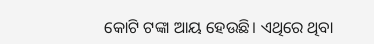କୋଟି ଟଙ୍କା ଆୟ ହେଉଛି। ଏଥିରେ ଥିବା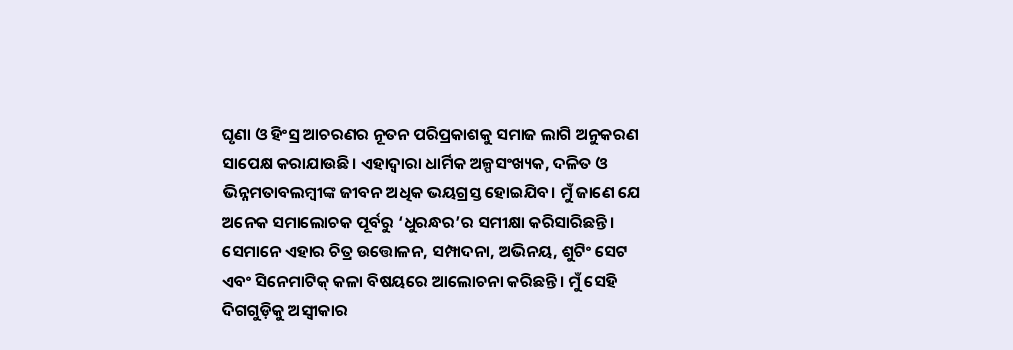ଘୃଣା ଓ ହିଂସ୍ର ଆଚରଣର ନୂତନ ପରିପ୍ରକାଶକୁ ସମାଜ ଲାଗି ଅନୁକରଣ ସାପେକ୍ଷ କରାଯାଉଛି। ଏହାଦ୍ବାରା ଧାର୍ମିକ ଅଳ୍ପସଂଖ୍ୟକ, ଦଳିତ ଓ ଭିନ୍ନମତାବଲମ୍ବୀଙ୍କ ଜୀବନ ଅଧିକ ଭୟଗ୍ରସ୍ତ ହୋଇଯିବ। ମୁଁ ଜାଣେ ଯେ ଅନେକ ସମାଲୋଚକ ପୂର୍ବରୁ ‘ଧୁରନ୍ଧର’ର ସମୀକ୍ଷା କରିସାରିଛନ୍ତି। ସେମାନେ ଏହାର ଚିତ୍ର ଉତ୍ତୋଳନ, ସମ୍ପାଦନା, ଅଭିନୟ, ଶୁଟିଂ ସେଟ ଏବଂ ସିନେମାଟିକ୍‌ କଳା ବିଷୟରେ ଆଲୋଚନା କରିଛନ୍ତି। ମୁଁ ସେହି ଦିଗଗୁଡ଼ିକୁ ଅସ୍ବୀକାର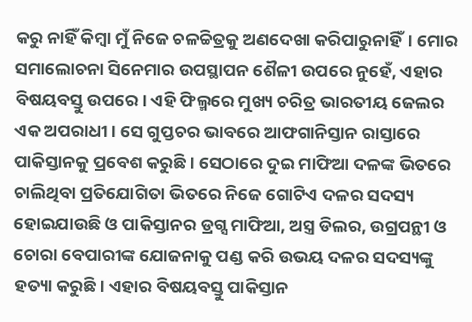କରୁ ନାହିଁ କିମ୍ବା ମୁଁ ନିଜେ ଚଳଚ୍ଚିତ୍ରକୁ ଅଣଦେଖା କରିପାରୁନାହିଁ। ମୋର ସମାଲୋଚନା ସିନେମାର ଉପସ୍ଥାପନ ଶୈଳୀ ଉପରେ ନୁହେଁ, ଏହାର ବିଷୟବସ୍ତୁ ଉପରେ। ଏହି ଫିଲ୍ମରେ ମୁଖ୍ୟ ଚରିତ୍ର ଭାରତୀୟ ଜେଲର ଏକ ଅପରାଧୀ। ସେ ଗୁପ୍ତଚର ଭାବରେ ଆଫଗାନିସ୍ତାନ ରାସ୍ତାରେ ପାକିସ୍ତାନକୁ ପ୍ରବେଶ କରୁଛି। ସେଠାରେ ଦୁଇ ମାଫିଆ ଦଳଙ୍କ ଭିତରେ ଚାଲିଥିବା ପ୍ରତିଯୋଗିତା ଭିତରେ ନିଜେ ଗୋଟିଏ ଦଳର ସଦସ୍ୟ ହୋଇଯାଉଛି ଓ ପାକିସ୍ତାନର ଡ୍ରଗ୍ସ ମାଫିଆ, ଅସ୍ତ୍ର ଡିଲର, ଉଗ୍ରପନ୍ଥୀ ଓ ଚୋରା ବେପାରୀଙ୍କ ଯୋଜନାକୁ ପଣ୍ଡ କରି ଉଭୟ ଦଳର ସଦସ୍ୟଙ୍କୁ ହତ୍ୟା କରୁଛି। ଏହାର ବିଷୟବସ୍ତୁ ପାକିସ୍ତାନ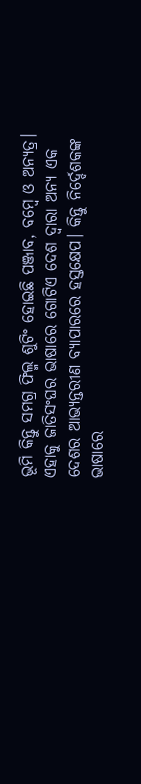ଭୂମି କିନ୍ତୁ ସମଗ୍ର ଫିଲ୍ମ ଶୁଟିଂ ହୋଇଛି ପଞ୍ଜାବ, ବମ୍ବେ ଓ ଅନ୍ୟତ୍ର। ଏହାକୁ ଜାତିସଂଘର ଭାଷାରେ ଗୋଟିଏ ଦେଶ ଦ୍ୱାରା ଅନ୍ୟ ଏକ ଦେଶର ଆଭ୍ୟନ୍ତରୀଣ ବ୍ୟାପାରରେ ହସ୍ତକ୍ଷେପ। କିନ୍ତୁ ନିର୍ଦ୍ଦେଶକଙ୍କ ଭାଷାରେ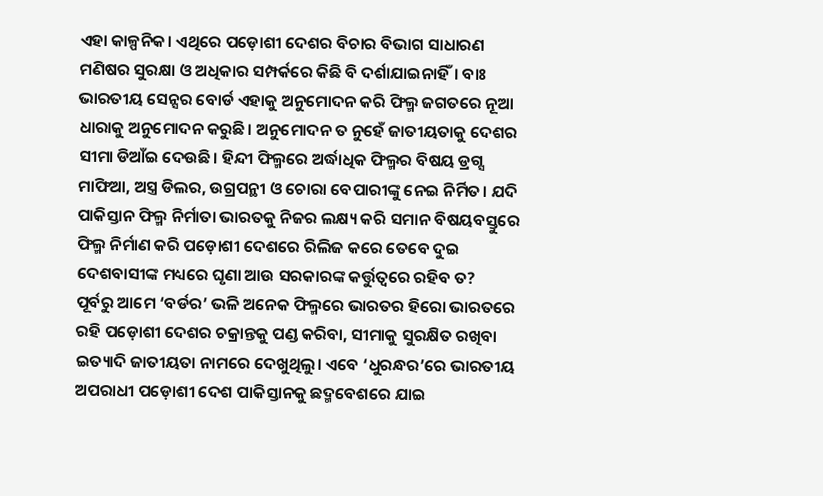ଏହା କାଳ୍ପନିକ। ଏଥିରେ ପଡ଼ୋଶୀ ଦେଶର ବିଚାର ବିଭାଗ ସାଧାରଣ ମଣିଷର ସୁରକ୍ଷା ଓ ଅଧିକାର ସମ୍ପର୍କରେ କିଛି ବି ଦର୍ଶାଯାଇନାହିଁ। ବାଃ ଭାରତୀୟ ସେନ୍ସର ବୋର୍ଡ ଏହାକୁ ଅନୁମୋଦନ କରି ଫିଲ୍ମ ଜଗତରେ ନୂଆ ଧାରାକୁ ଅନୁମୋଦନ କରୁଛି। ଅନୁମୋଦନ ତ ନୁହେଁ ଜାତୀୟତାକୁ ଦେଶର ସୀମା ଡିଆଁଇ ଦେଉଛି। ହିନ୍ଦୀ ଫିଲ୍ମରେ ଅର୍ଦ୍ଧାଧିକ ଫିଲ୍ମର ବିଷୟ ଡ୍ରଗ୍ସ ମାଫିଆ, ଅସ୍ତ୍ର ଡିଲର, ଉଗ୍ରପନ୍ଥୀ ଓ ଚୋରା ବେପାରୀଙ୍କୁ ନେଇ ନିର୍ମିତ। ଯଦି ପାକିସ୍ତାନ ଫିଲ୍ମ ନିର୍ମାତା ଭାରତକୁ ନିଜର ଲକ୍ଷ୍ୟ କରି ସମାନ ବିଷୟବସ୍ତୁରେ ଫିଲ୍ମ ନିର୍ମାଣ କରି ପଡ଼ୋଶୀ ଦେଶରେ ରିଲିଜ କରେ ତେବେ ଦୁଇ ଦେଶବାସୀଙ୍କ ମଧ୍ୟରେ ଘୃଣା ଆଉ ସରକାରଙ୍କ କର୍ତ୍ତୁତ୍ୱରେ ରହିବ ତ?
ପୂର୍ବରୁ ଆମେ ‘ବର୍ଡର’ ଭଳି ଅନେକ ଫିଲ୍ମରେ ଭାରତର ହିରୋ ଭାରତରେ ରହି ପଡ଼ୋଶୀ ଦେଶର ଚକ୍ରାନ୍ତକୁ ପଣ୍ଡ କରିବା, ସୀମାକୁ ସୁରକ୍ଷିତ ରଖିବା ଇତ୍ୟାଦି ଜାତୀୟତା ନାମରେ ଦେଖୁଥିଲୁ। ଏବେ ‘ଧୁରନ୍ଧର’ରେ ଭାରତୀୟ ଅପରାଧୀ ପଡ଼ୋଶୀ ଦେଶ ପାକିସ୍ତାନକୁ ଛଦ୍ମବେଶରେ ଯାଇ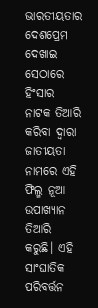ଭାରତୀୟତାର ଦେଶପ୍ରେମ ଦେଖାଇ ସେଠାରେ ହିଂସାର ନାଟକ ତିଆରି କରିବା ଦ୍ୱାରା ଜାତୀୟତା ନାମରେ ଏହି ଫିଲ୍ମ ନୂଆ ଉପାଖ୍ୟାନ ତିଆରି କରୁଛି। ଏହି ସାଂଘାତିକ ପରିବର୍ତ୍ତନ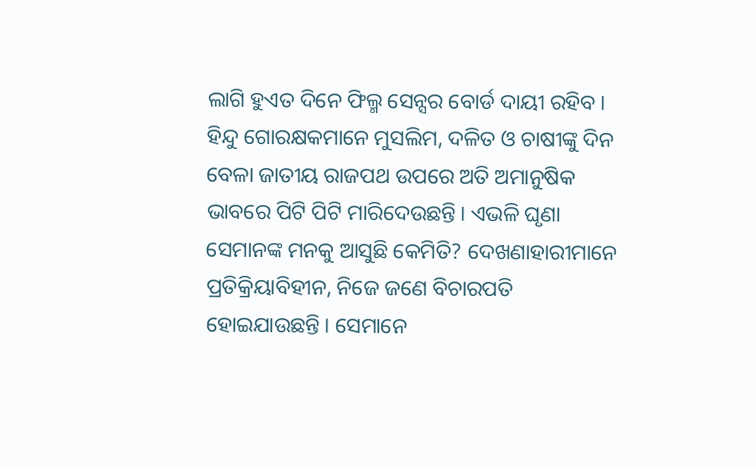ଲାଗି ହୁଏତ ଦିନେ ଫିଲ୍ମ ସେନ୍ସର ବୋର୍ଡ ଦାୟୀ ରହିବ।
ହିନ୍ଦୁ ଗୋରକ୍ଷକମାନେ ମୁସଲିମ, ଦଳିତ ଓ ଚାଷୀଙ୍କୁ ଦିନ ବେଳା ଜାତୀୟ ରାଜପଥ ଉପରେ ଅତି ଅମାନୁଷିକ ଭାବରେ ପିଟି ପିଟି ମାରିଦେଉଛନ୍ତି। ଏଭଳି ଘୃଣା ସେମାନଙ୍କ ମନକୁ ଆସୁଛି କେମିତି? ଦେଖଣାହାରୀମାନେ ପ୍ରତିକ୍ରିୟାବିହୀନ, ନିଜେ ଜଣେ ବିଚାରପତି ହୋଇଯାଉଛନ୍ତି। ସେମାନେ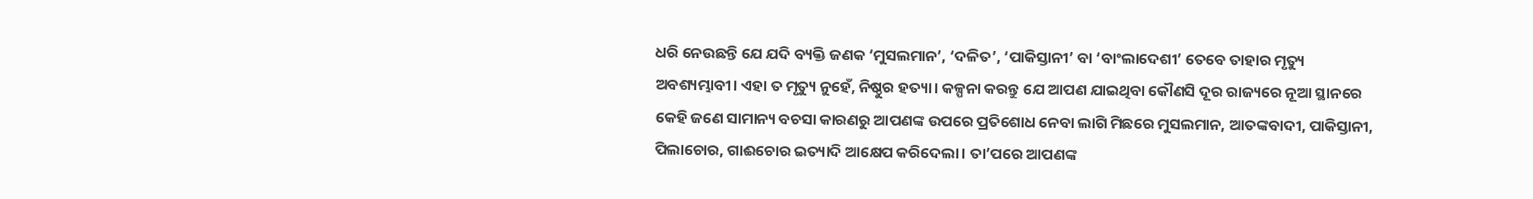ଧରି ନେଉଛନ୍ତି ଯେ ଯଦି ବ୍ୟକ୍ତି ଜଣକ ‘ମୁସଲମାନ’, ‘ଦଳିତ’, ‘ପାକିସ୍ତାନୀ’ ବା ‘ବାଂଲାଦେଶୀ’ ତେବେ ତାହାର ମୃତ୍ୟୁ ଅବଶ୍ୟମ୍ଭାବୀ। ଏହା ତ ମୃତ୍ୟୁ ନୁହେଁ, ନିଷ୍ଠୁର ହତ୍ୟା। କଳ୍ପନା କରନ୍ତୁ ଯେ ଆପଣ ଯାଇଥିବା କୌଣସି ଦୂର ରାଜ୍ୟରେ ନୂଆ ସ୍ଥାନରେ କେହି ଜଣେ ସାମାନ୍ୟ ବଚସା କାରଣରୁ ଆପଣଙ୍କ ଉପରେ ପ୍ରତିଶୋଧ ନେବା ଲାଗି ମିଛରେ ମୁସଲମାନ, ଆତଙ୍କବାଦୀ, ପାକିସ୍ତାନୀ, ପିଲାଚୋର, ଗାଈଚୋର ଇତ୍ୟାଦି ଆକ୍ଷେପ କରିଦେଲା। ତା’ପରେ ଆପଣଙ୍କ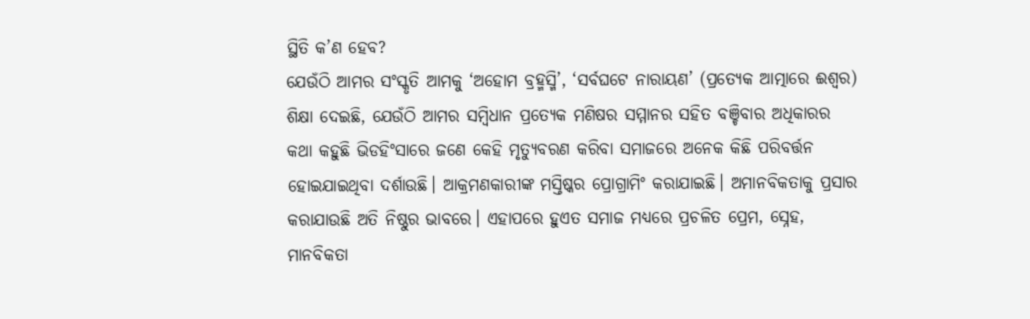ସ୍ଥିତି କ’ଣ ହେବ?
ଯେଉଁଠି ଆମର ସଂସ୍କୃତି ଆମକୁ ‘ଅହୋମ ବ୍ରହ୍ମସ୍ମି’, ‘ସର୍ବଘଟେ ନାରାୟଣ’ (ପ୍ରତ୍ୟେକ ଆତ୍ମାରେ ଈଶ୍ୱର) ଶିକ୍ଷା ଦେଇଛି, ଯେଉଁଠି ଆମର ସମ୍ବିଧାନ ପ୍ରତ୍ୟେକ ମଣିଷର ସମ୍ମାନର ସହିତ ବଞ୍ଚିବାର ଅଧିକାରର କଥା କହୁଛି ଭିଡହିଂସାରେ ଜଣେ କେହି ମୃତ୍ୟୁବରଣ କରିବା ସମାଜରେ ଅନେକ କିଛି ପରିବର୍ତ୍ତନ ହୋଇଯାଇଥିବା ଦର୍ଶାଉଛି। ଆକ୍ରମଣକାରୀଙ୍କ ମସ୍ତିଷ୍କର ପ୍ରୋଗ୍ରାମିଂ କରାଯାଇଛି। ଅମାନବିକତାକୁ ପ୍ରସାର କରାଯାଉଛି ଅତି ନିଷ୍ଠୁର ଭାବରେ। ଏହାପରେ ହୁଏତ ସମାଜ ମଧ୍ୟରେ ପ୍ରଚଳିତ ପ୍ରେମ, ସ୍ନେହ, ମାନବିକତା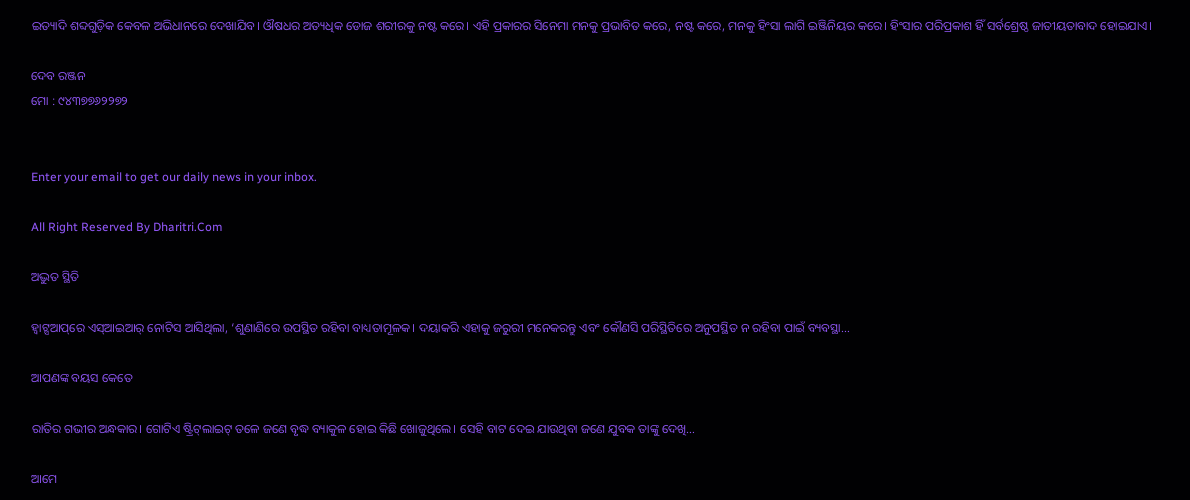ଇତ୍ୟାଦି ଶବ୍ଦଗୁଡ଼ିକ କେବଳ ଅଭିଧାନରେ ଦେଖାଯିବ। ଔଷଧର ଅତ୍ୟଧିକ ଡୋଜ ଶରୀରକୁ ନଷ୍ଟ କରେ। ଏହି ପ୍ରକାରର ସିନେମା ମନକୁ ପ୍ରଭାବିତ କରେ, ନଷ୍ଟ କରେ, ମନକୁ ହିଂସା ଲାଗି ଇଞ୍ଜିନିୟର କରେ। ହିଂସାର ପରିପ୍ରକାଶ ହିଁ ସର୍ବଶ୍ରେଷ୍ଠ ଜାତୀୟତାବାଦ ହୋଇଯାଏ।

ଦେବ ରଞ୍ଜନ
ମୋ : ୯୪୩୭୭୬୨୨୭୨


Enter your email to get our daily news in your inbox.

All Right Reserved By Dharitri.Com

ଅଦ୍ଭୁତ ସ୍ଥିତି

ହ୍ୱାଟ୍ସଆପ୍‌ରେ ଏସ୍‌ଆଇଆର୍‌ ନୋଟିସ ଆସିଥିଲା, ‘ଶୁଣାଣିରେ ଉପସ୍ଥିତ ରହିବା ବାଧ୍ୟତାମୂଳକ। ଦୟାକରି ଏହାକୁ ଜରୁରୀ ମନେକରନ୍ତୁ ଏବଂ କୌଣସି ପରିସ୍ଥିତିରେ ଅନୁପସ୍ଥିତ ନ ରହିବା ପାଇଁ ବ୍ୟବସ୍ଥା…

ଆପଣଙ୍କ ବୟସ କେତେ

ରାତିର ଗଭୀର ଅନ୍ଧକାର। ଗୋଟିଏ ଷ୍ଟ୍ରିଟ୍‌ଲାଇଟ୍‌ ତଳେ ଜଣେ ବୃଦ୍ଧ ବ୍ୟାକୁଳ ହୋଇ କିଛି ଖୋଜୁଥିଲେ। ସେହି ବାଟ ଦେଇ ଯାଉଥିବା ଜଣେ ଯୁବକ ତାଙ୍କୁ ଦେଖି…

ଆମେ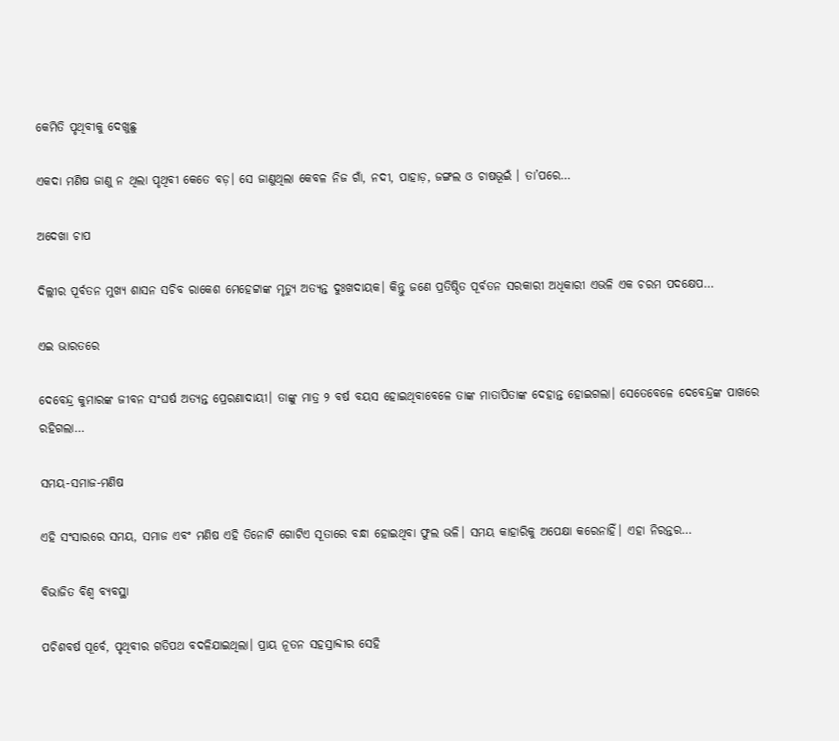କେମିତି ପୃଥିବୀକୁ ଦେଖୁଛୁ

ଏକଦା ମଣିଷ ଜାଣୁ ନ ଥିଲା ପୃଥିବୀ କେତେ ବଡ଼। ସେ ଜାଣୁଥିଲା କେବଳ ନିଜ ଗାଁ, ନଦୀ, ପାହାଡ଼, ଜଙ୍ଗଲ ଓ ଚାଷଭୂଇଁ । ତା’ପରେ…

ଅଦେଖା ଚାପ

ଦିଲ୍ଲୀର ପୂର୍ବତନ ମୁଖ୍ୟ ଶାସନ ସଚିବ ରାକେଶ ମେହେଟ୍ଟାଙ୍କ ମୃତ୍ୟୁ ଅତ୍ୟନ୍ତ ଦୁଃଖଦାୟକ। କିନ୍ତୁ ଜଣେ ପ୍ରତିଷ୍ଠିତ ପୂର୍ବତନ ସରକାରୀ ଅଧିକାରୀ ଏଭଳି ଏକ ଚରମ ପଦକ୍ଷେପ…

ଏଇ ଭାରତରେ

ଦେବେନ୍ଦ୍ର କୁମାରଙ୍କ ଜୀବନ ସଂଘର୍ଷ ଅତ୍ୟନ୍ତ ପ୍ରେରଣାଦାୟୀ। ତାଙ୍କୁ ମାତ୍ର ୨ ବର୍ଷ ବୟସ ହୋଇଥିବାବେଳେ ତାଙ୍କ ମାତାପିତାଙ୍କ ଦେହାନ୍ତ ହୋଇଗଲା। ସେତେବେଳେ ଦେବେନ୍ଦ୍ରଙ୍କ ପାଖରେ ରହିଗଲା…

ସମୟ-ସମାଜ-ମଣିଷ

ଏହି ସଂସାରରେ ସମୟ, ସମାଜ ଏବଂ ମଣିଷ ଏହି ତିନୋଟି ଗୋଟିଏ ସୂତାରେ ବନ୍ଧା ହୋଇଥିବା ଫୁଲ ଭଳି। ସମୟ କାହାରିକୁ ଅପେକ୍ଷା କରେନାହିଁ। ଏହା ନିରନ୍ତର…

ବିଭାଜିତ ବିଶ୍ୱ ବ୍ୟବସ୍ଥା

ପଚିଶବର୍ଷ ପୂର୍ବେ, ପୃଥିବୀର ଗତିପଥ ବଦଳିଯାଇଥିଲା। ପ୍ରାୟ ନୂତନ ସହସ୍ରାବ୍ଦୀର ସେହି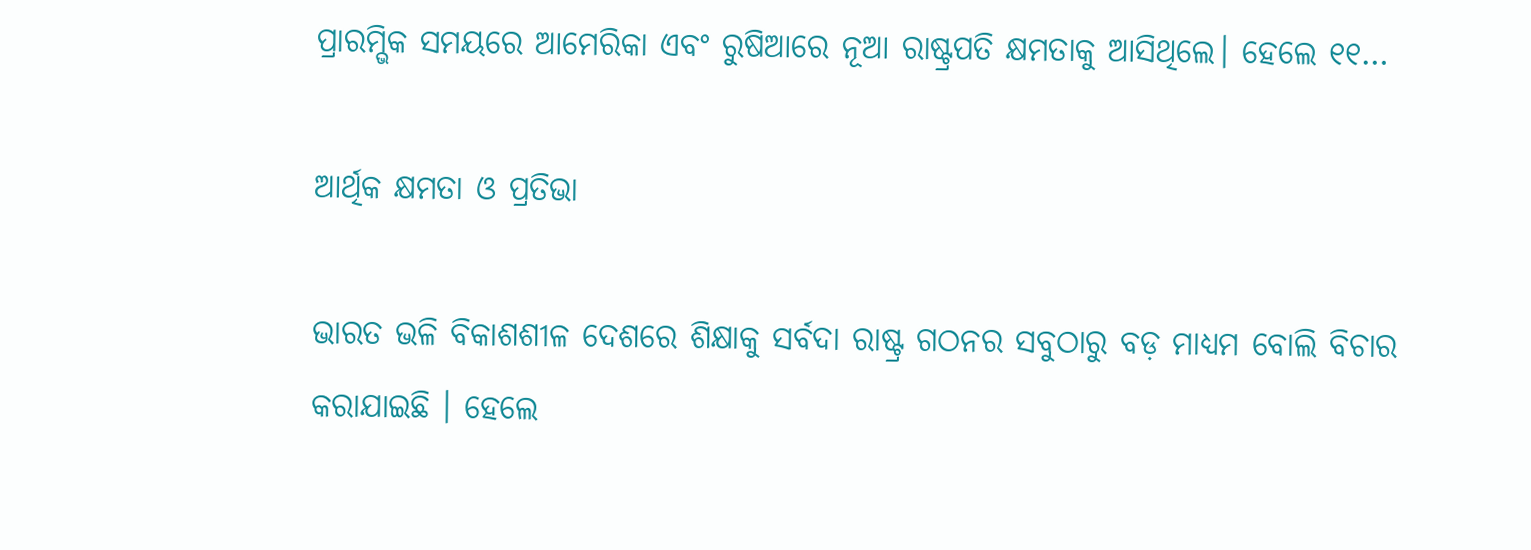ପ୍ରାରମ୍ଭିକ ସମୟରେ ଆମେରିକା ଏବଂ ରୁଷିଆରେ ନୂଆ ରାଷ୍ଟ୍ରପତି କ୍ଷମତାକୁ ଆସିଥିଲେ। ହେଲେ ୧୧…

ଆର୍ଥିକ କ୍ଷମତା ଓ ପ୍ରତିଭା

ଭାରତ ଭଳି ବିକାଶଶୀଳ ଦେଶରେ ଶିକ୍ଷାକୁ ସର୍ବଦା ରାଷ୍ଟ୍ର ଗଠନର ସବୁଠାରୁ ବଡ଼ ମାଧ୍ୟମ ବୋଲି ବିଚାର କରାଯାଇଛି । ହେଲେ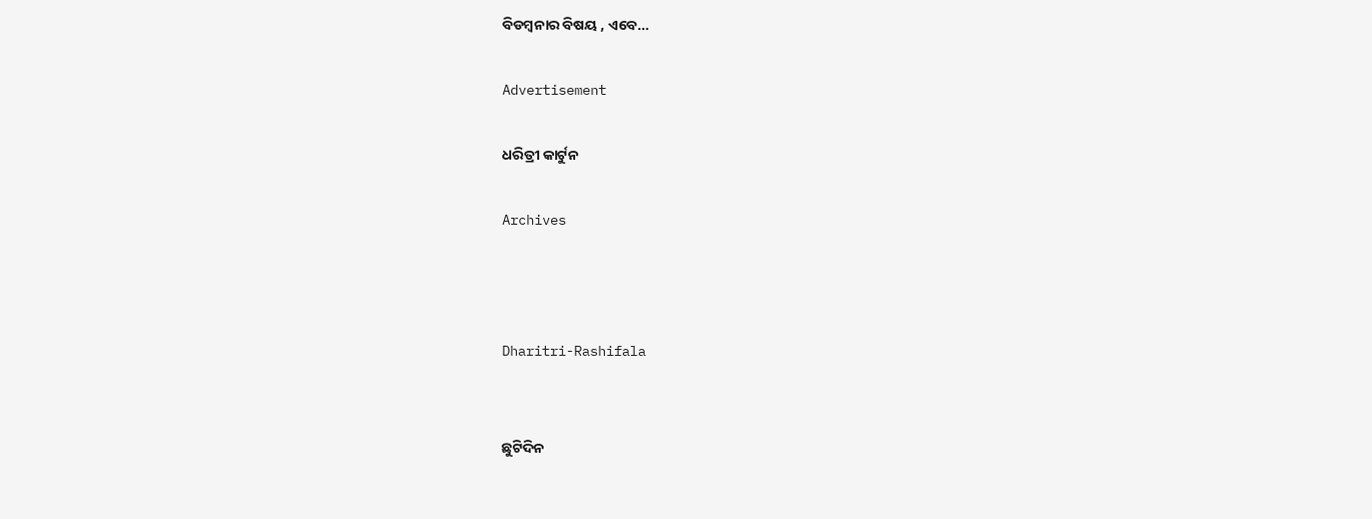ବିଡମ୍ବନାର ବିଷୟ , ଏବେ…

Advertisement

ଧରିତ୍ରୀ କାର୍ଟୁନ

Archives



Dharitri-Rashifala


ଛୁଟିଦିନ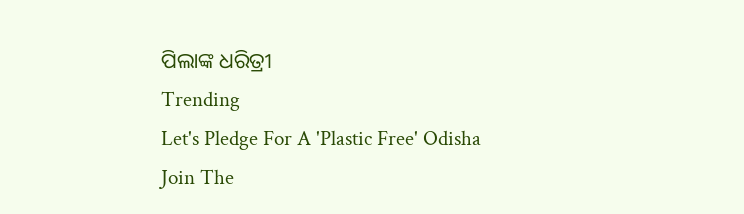ପିଲାଙ୍କ ଧରିତ୍ରୀ
Trending
Let's Pledge For A 'Plastic Free' Odisha Join The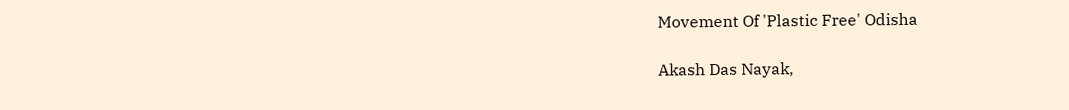Movement Of 'Plastic Free' Odisha

Akash Das Nayak,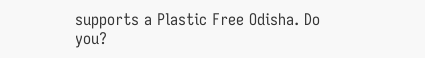supports a Plastic Free Odisha. Do you?